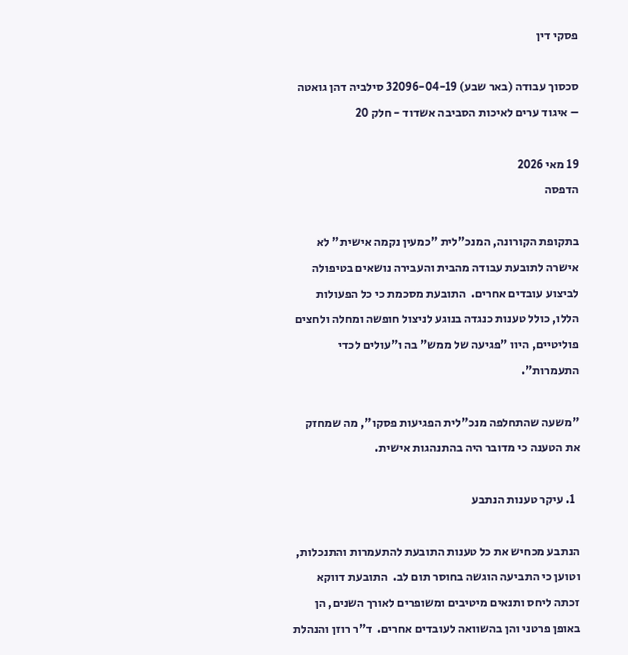פסקי דין

סכסוך עבודה (באר שבע) 32096-04-19 סילביה דהן גואטה – איגוד ערים לאיכות הסביבה אשדוד - חלק 20

19 מאי 2026
הדפסה

בתקופת הקורונה, המנכ"לית "כמעין נקמה אישית" לא אישרה לתובעת עבודה מהבית והעבירה נושאים בטיפולה לביצוע עובדים אחרים.  התובעת מסכמת כי כל הפעולות הללו, כולל טענות כנגדה בנוגע לניצול חופשה ומחלה ולחצים פוליטיים, היוו "פגיעה של ממש" בה ו"עולים לכדי התעמרות".

"משעה שהתחלפה מנכ"לית הפגיעות פסקו", מה שמחזק את הטענה כי מדובר היה בהתנהגות אישית.

  1. עיקר טענות הנתבע

הנתבע מכחיש את כל טענות התובעת להתעמרות והתנכלות, וטוען כי התביעה הוגשה בחוסר תום לב.  התובעת דווקא זכתה ליחס ותנאים מיטיבים ומשופרים לאורך השנים, הן באופן פרטני והן בהשוואה לעובדים אחרים.  ד"ר רוזן והנהלת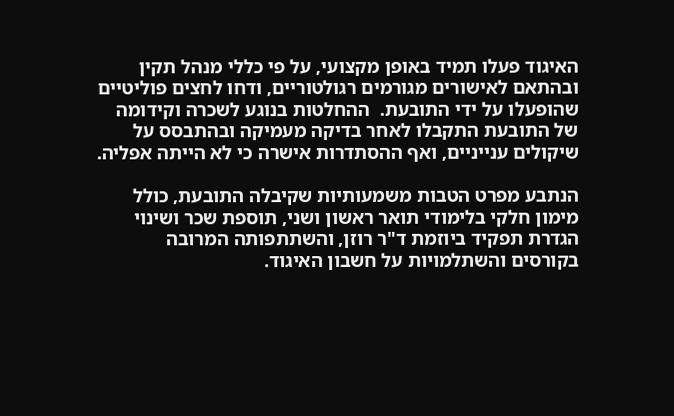האיגוד פעלו תמיד באופן מקצועי, על פי כללי מנהל תקין ובהתאם לאישורים מגורמים רגולטוריים, ודחו לחצים פוליטיים שהופעלו על ידי התובעת.  ההחלטות בנוגע לשכרה וקידומה של התובעת התקבלו לאחר בדיקה מעמיקה ובהתבסס על שיקולים ענייניים, ואף ההסתדרות אישרה כי לא הייתה אפליה.

הנתבע מפרט הטבות משמעותיות שקיבלה התובעת, כולל מימון חלקי בלימודי תואר ראשון ושני, תוספת שכר ושינוי הגדרת תפקיד ביוזמת ד"ר רוזן, והשתתפותה המרובה בקורסים והשתלמויות על חשבון האיגוד.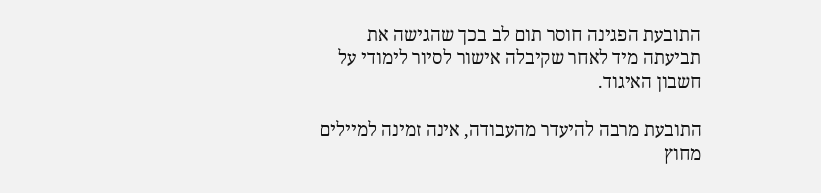התובעת הפגינה חוסר תום לב בכך שהגישה את תביעתה מיד לאחר שקיבלה אישור לסיור לימודי על חשבון האיגוד.

התובעת מרבה להיעדר מהעבודה, אינה זמינה למיילים מחוץ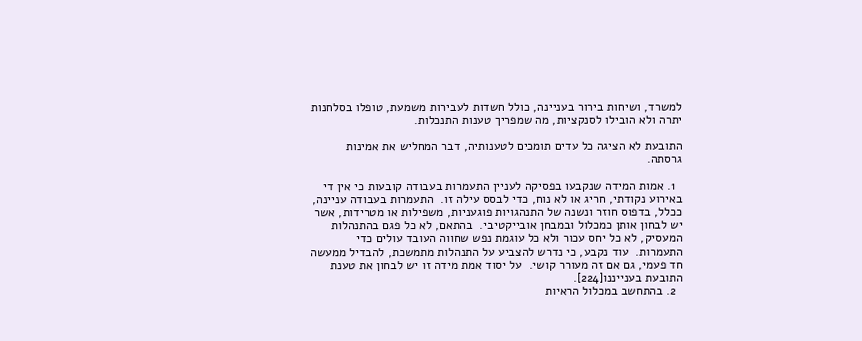למשרד, ושיחות בירור בעניינה, כולל חשדות לעבירות משמעת, טופלו בסלחנות יתרה ולא הובילו לסנקציות, מה שמפריך טענות התנכלות.

התובעת לא הציגה כל עדים תומכים לטענותיה, דבר המחליש את אמינות גרסתה.

  1. אמות המידה שנקבעו בפסיקה לעניין התעמרות בעבודה קובעות כי אין די באירוע נקודתי, חריג או לא נוח, כדי לבסס עילה זו.  התעמרות בעבודה עניינה, ככלל, בדפוס חוזר ונשנה של התנהגויות פוגעניות, משפילות או מטרידות, אשר יש לבחון אותן כמכלול ובמבחן אובייקטיבי.  בהתאם, לא כל פגם בהתנהלות המעסיק, לא כל יחס עכור ולא כל עוגמת נפש שחווה העובד עולים כדי התעמרות.  עוד נקבע, כי נדרש להצביע על התנהלות מתמשכת, להבדיל ממעשה חד פעמי, גם אם זה מעורר קושי.  על יסוד אמת מידה זו יש לבחון את טענת התובעת בענייננו[224].
  2. בהתחשב במכלול הראיות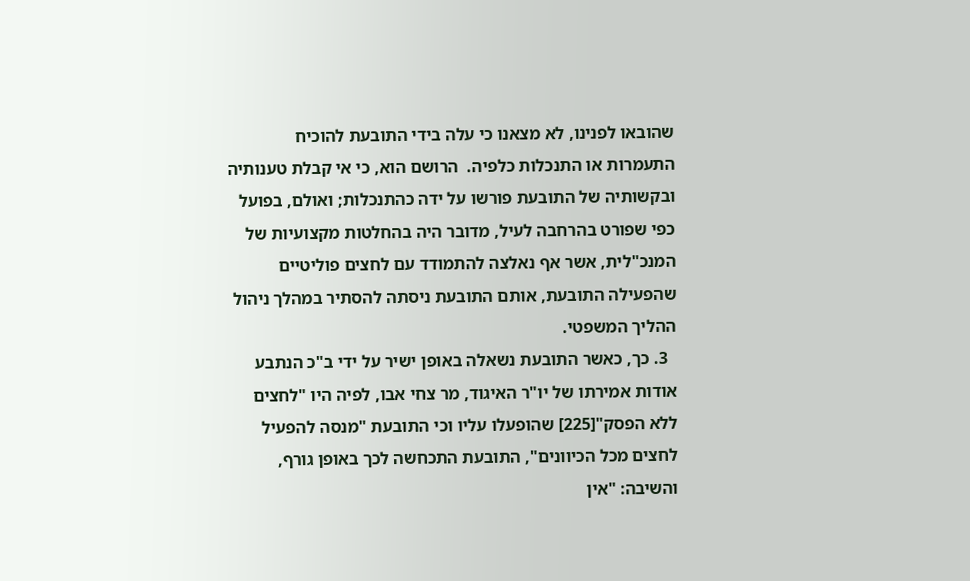שהובאו לפנינו, לא מצאנו כי עלה בידי התובעת להוכיח התעמרות או התנכלות כלפיה.  הרושם הוא, כי אי קבלת טענותיה ובקשותיה של התובעת פורשו על ידה כהתנכלות; ואולם, בפועל כפי שפורט בהרחבה לעיל, מדובר היה בהחלטות מקצועיות של המנכ"לית, אשר אף נאלצה להתמודד עם לחצים פוליטיים שהפעילה התובעת, אותם התובעת ניסתה להסתיר במהלך ניהול ההליך המשפטי.
  3. כך, כאשר התובעת נשאלה באופן ישיר על ידי ב"כ הנתבע אודות אמירתו של יו"ר האיגוד, מר צחי אבו, לפיה היו "לחצים ללא הפסק"[225] שהופעלו עליו וכי התובעת "מנסה להפעיל לחצים מכל הכיוונים", התובעת התכחשה לכך באופן גורף, והשיבה: "אין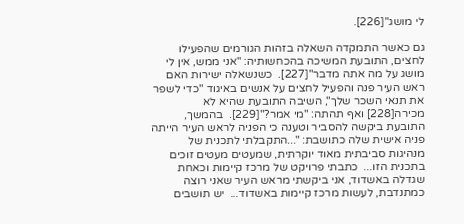לי מושג"[226].

גם כאשר התמקדה השאלה בזהות הגורמים שהפעילו לחצים, התובעת המשיכה בהכחשותיה: "אני ממש, אין לי מושג על מה אתה מדבר"[227].  כשנשאלה ישירות האם ראש העיר פנה והפעיל לחצים על אנשים באיגוד "כדי לשפר את תנאי השכר שלך", השיבה התובעת שהיא לא מכירה[228] ואף תהתה: "מי אמר?"[229].  בהמשך, התובעת ביקשה להסביר וטענה כי הפניה לראש העיר הייתה פניה אישית שלה כתושבת: "...התקבלתי לתכנית של מנהיגות סביבתית מאוד יוקרתית, שמעטים מעטים זוכים בתכנית הזו...  כתבתי פרויקט של מרכז קיימות וכאחת שגדלה באשדוד, אני ביקשתי מראש העיר שאני רוצה כמתנדבת, לעשות מרכז קיימות באשדוד...  יש תושבים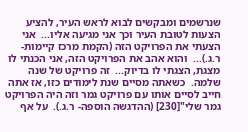שנרשמים ומבקשים לבוא לראש העיר, להציע הצעות לטובת העיר וכך אני מגיעה אליו...  אני הצעתי את הפרויקט הזה (הקמת מרכז קיימות- ר.ג.)...  והוא אהב את הפרויקט הזה, אני הכנתי לו מצגת, הצגתי לו בדיוק...  זה פרויקט של שנה שלמה.  כשאתה מסיים שנת לימודים כזו, אז אתה חייב לסיים אותו עם פרויקט גמר וזה היה הפרויקט גמר שלי"[230] (ההדגשה הוספה- ר.ג.).  על אף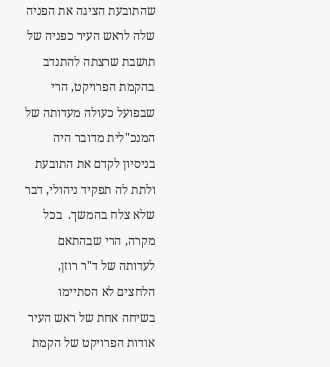שהתובעת הציגה את הפניה שלה לראש העיר כפניה של תושבת שרצתה להתנדב בהקמת הפרויקט, הרי שבפועל כעולה מעדותה של המנכ"לית מדובר היה בניסיון לקדם את התובעת ולתת לה תפקיד ניהולי, דבר שלא צלח בהמשך.  בכל מקרה, הרי שבהתאם לעדותה של ד"ר רוזן, הלחצים לא הסתיימו בשיחה אחת של ראש העיר אודות הפרויקט של הקמת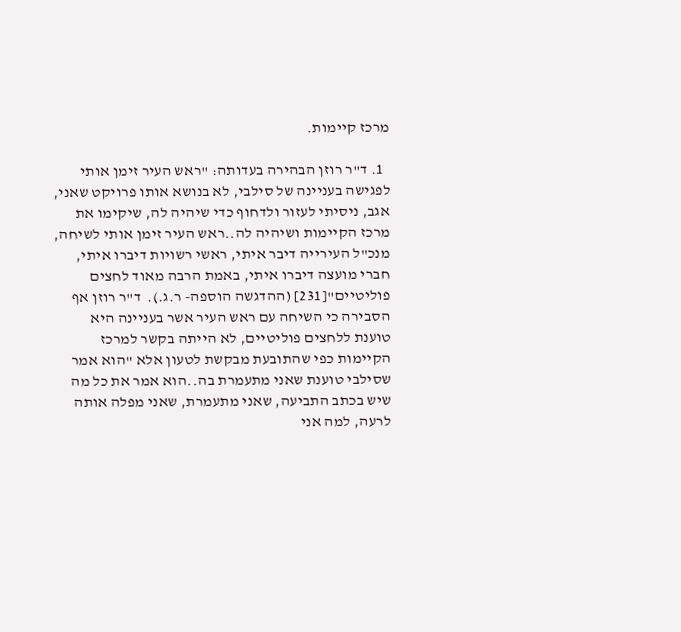מרכז קיימות.

  1. ד"ר רוזן הבהירה בעדותה: "ראש העיר זימן אותי לפגישה בעניינה של סילבי, לא בנושא אותו פרויקט שאני, אגב, ניסיתי לעזור ולדחוף כדי שיהיה לה, שיקימו את מרכז הקיימות ושיהיה לה..ראש העיר זימן אותי לשיחה, מנכ"ל העירייה דיבר איתי, ראשי רשויות דיברו איתי, חברי מועצה דיברו איתי, באמת הרבה מאוד לחצים פוליטיים"[231] (ההדגשה הוספה- ר.ג.).  ד"ר רוזן אף הסבירה כי השיחה עם ראש העיר אשר בעניינה היא טוענת ללחצים פוליטיים, לא הייתה בקשר למרכז הקיימות כפי שהתובעת מבקשת לטעון אלא "הוא אמר שסילבי טוענת שאני מתעמרת בה..הוא אמר את כל מה שיש בכתב התביעה, שאני מתעמרת, שאני מפלה אותה לרעה, למה אני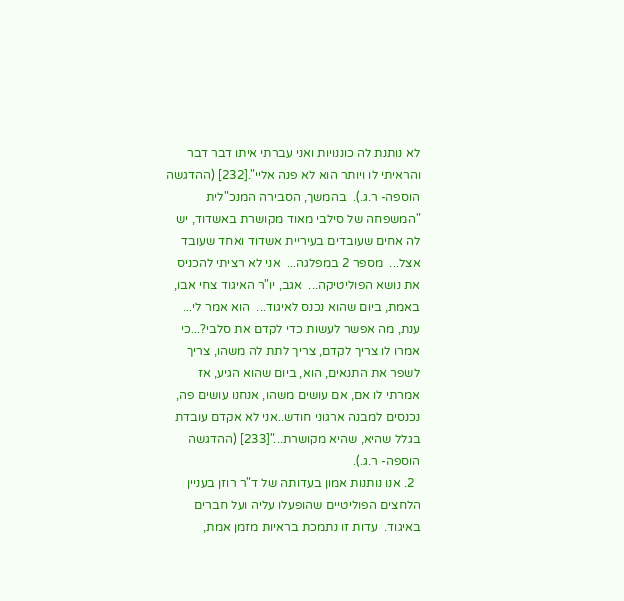לא נותנת לה כוננויות ואני עברתי איתו דבר דבר והראיתי לו ויותר הוא לא פנה אליי".[232] (ההדגשה הוספה- ר.ג.).  בהמשך, הסבירה המנכ"לית "המשפחה של סילבי מאוד מקושרת באשדוד, יש לה אחים שעובדים בעיריית אשדוד ואחד שעובד אצל...  מספר 2 במפלגה...  אני לא רציתי להכניס את נושא הפוליטיקה...  אגב, יו"ר האיגוד צחי אבו, באמת, ביום שהוא נכנס לאיגוד...  הוא אמר לי...  ענת, מה אפשר לעשות כדי לקדם את סלבי?...כי אמרו לו צריך לקדם, צריך לתת לה משהו, צריך לשפר את התנאים, הוא, ביום שהוא הגיע, אז אמרתי לו אם, אם עושים משהו, אנחנו עושים פה, נכנסים למבנה ארגוני חודש..אני לא אקדם עובדת בגלל שהיא, שהיא מקושרת..."[233] (ההדגשה הוספה- ר.ג.).
  2. אנו נותנות אמון בעדותה של ד"ר רוזן בעניין הלחצים הפוליטיים שהופעלו עליה ועל חברים באיגוד.  עדות זו נתמכת בראיות מזמן אמת,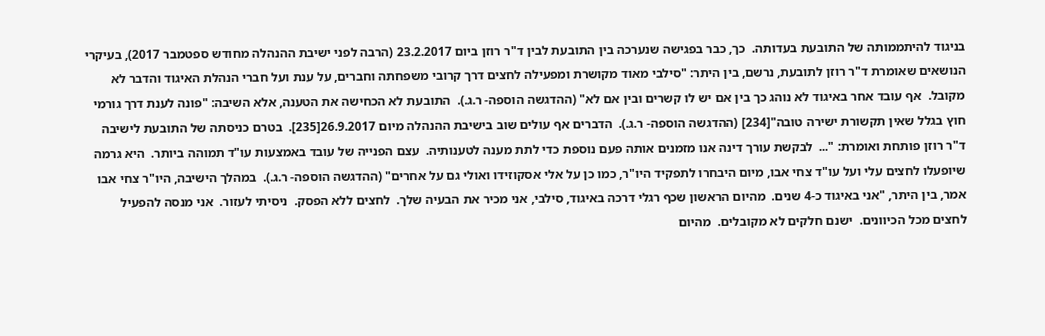בניגוד להיתממותה של התובעת בעדותה.  כך, כבר בפגישה שנערכה בין התובעת לבין ד"ר רוזן ביום 23.2.2017 (הרבה לפני ישיבת ההנהלה מחודש ספטמבר 2017), בעיקרי הנושאים שאומרת ד"ר רוזן לתובעת, נרשם, בין היתר: "סילבי מאוד מקושרת ומפעילה לחצים דרך קרובי משפחתה וחברים, על ענת ועל חברי הנהלת האיגוד והדבר לא מקובל.  אף עובד אחר באיגוד לא נוהג כך בין אם יש לו קשרים ובין אם לא" (ההדגשה הוספה- ר.ג.).  התובעת לא הכחישה את הטענה, אלא השיבה: "פונה לענת דרך גורמי חוץ בגלל שאין תקשורת ישירה טובה"[234] (ההדגשה הוספה- ר.ג.).  הדברים אף עולים שוב בישיבת ההנהלה מיום 26.9.2017[235].  בטרם כניסתה של התובעת לישיבה ד"ר רוזן פותחת ואומרת: "...  לבקשת עורך דינה אנו מזמנים אותה פעם נוספת כדי לתת מענה לטענותיה.  עצם הפנייה של עובד באמצעות עו"ד תמוהה ביותר.  היא גרמה שיופעלו לחצים עלי ועל עו"ד צחי אבו, מיום היבחרו לתפקיד היו"ר, כמו כן על אלי אסקוזידו ואולי גם על אחרים" (ההדגשה הוספה- ר.ג.).  במהלך הישיבה, היו"ר צחי אבו אמר, בין היתר, "אני באיגוד כ-4 שנים.  מהיום הראשון שכף רגלי דרכה באיגוד, סילבי, אני מכיר את הבעיה שלך.  לחצים ללא הפסק.  ניסיתי לעזור.  אני מנסה להפעיל לחצים מכל הכיוונים.  ישנם חלקים לא מקובלים.  מהיום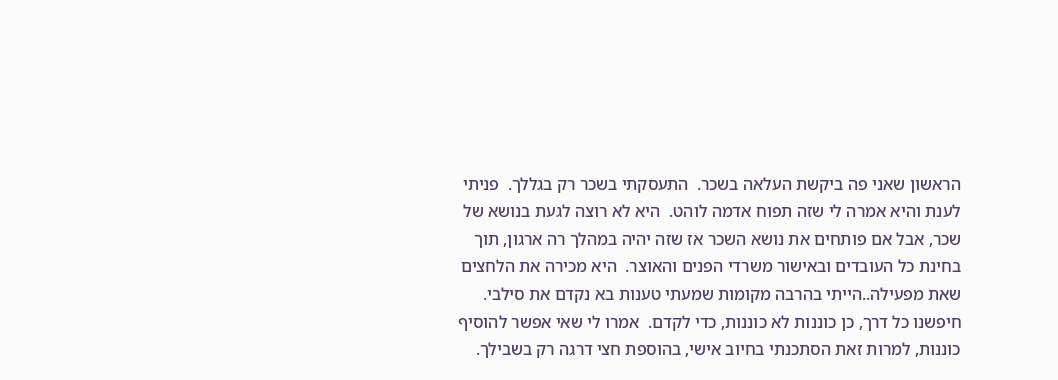הראשון שאני פה ביקשת העלאה בשכר.  התעסקתי בשכר רק בגללך.  פניתי לענת והיא אמרה לי שזה תפוח אדמה לוהט.  היא לא רוצה לגעת בנושא של שכר, אבל אם פותחים את נושא השכר אז שזה יהיה במהלך רה ארגון, תוך בחינת כל העובדים ובאישור משרדי הפנים והאוצר.  היא מכירה את הלחצים שאת מפעילה..הייתי בהרבה מקומות שמעתי טענות בא נקדם את סילבי.  חיפשנו כל דרך, כן כוננות לא כוננות, כדי לקדם.  אמרו לי שאי אפשר להוסיף כוננות, למרות זאת הסתכנתי בחיוב אישי, בהוספת חצי דרגה רק בשבילך.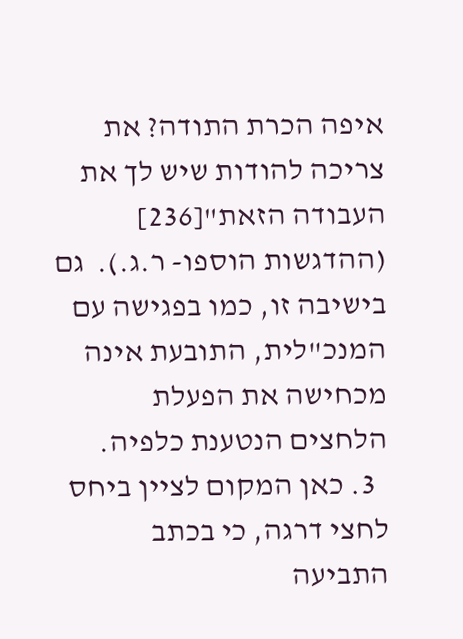איפה הכרת התודה? את צריכה להודות שיש לך את העבודה הזאת"[236] (ההדגשות הוספו- ר.ג.).  גם בישיבה זו, כמו בפגישה עם המנכ"לית, התובעת אינה מכחישה את הפעלת הלחצים הנטענת כלפיה.
  3. כאן המקום לציין ביחס לחצי דרגה, כי בכתב התביעה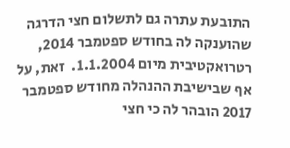התובעת עתרה גם לתשלום חצי הדרגה שהוענקה לה בחודש ספטמבר 2014, רטרואקטיבית מיום 1.1.2004.  זאת, על אף שבישיבת ההנהלה מחודש ספטמבר 2017 הובהר לה כי חצי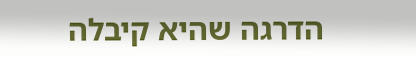הדרגה שהיא קיבלה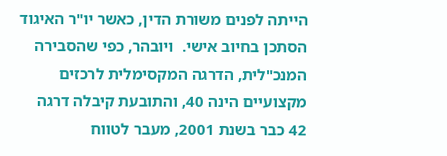הייתה לפנים משורת הדין, כאשר יו"ר האיגוד הסתכן בחיוב אישי.  ויובהר, כפי שהסבירה המנכ"לית, הדרגה המקסימלית לרכזים מקצועיים הינה 40, והתובעת קיבלה דרגה 42 כבר בשנת 2001, מעבר לטווח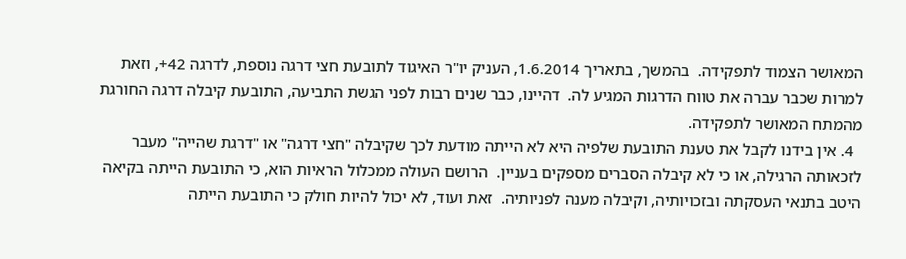המאושר הצמוד לתפקידה.  בהמשך, בתאריך 1.6.2014, העניק יו"ר האיגוד לתובעת חצי דרגה נוספת, לדרגה 42+, וזאת למרות שכבר עברה את טווח הדרגות המגיע לה.  דהיינו, כבר שנים רבות לפני הגשת התביעה, התובעת קיבלה דרגה החורגת מהמתח המאושר לתפקידה.
  4. אין בידנו לקבל את טענת התובעת שלפיה היא לא הייתה מודעת לכך שקיבלה "חצי דרגה" או "דרגת שהייה" מעבר לזכאותה הרגילה, או כי לא קיבלה הסברים מספקים בעניין.  הרושם העולה ממכלול הראיות הוא, כי התובעת הייתה בקיאה היטב בתנאי העסקתה ובזכויותיה, וקיבלה מענה לפניותיה.  זאת ועוד, לא יכול להיות חולק כי התובעת הייתה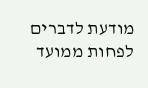מודעת לדברים לפחות ממועד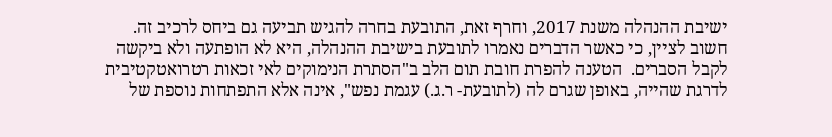ישיבת ההנהלה משנת 2017, וחרף זאת, התובעת בחרה להגיש תביעה גם ביחס לרכיב זה.  חשוב לציין, כי כאשר הדברים נאמרו לתובעת בישיבת ההנהלה, היא לא הופתעה ולא ביקשה לקבל הסברים.  הטענה להפרת חובת תום הלב ב"הסתרת הנימוקים לאי זכאות רטרואטקטיבית לדרגת שהייה, באופן שגרם לה (לתובעת- ר.ג.) עגמת נפש", אינה אלא התפתחות נוספת של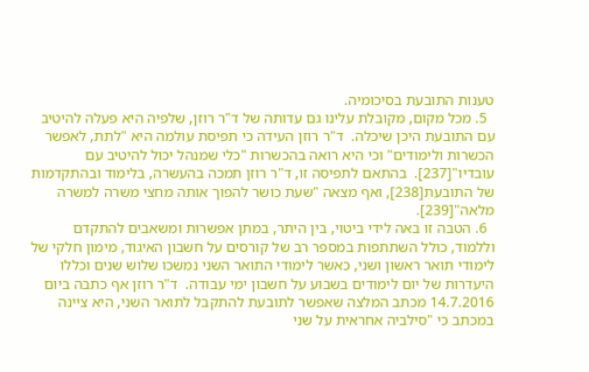טענות התובעת בסיכומיה.
  5. מכל מקום, מקובלת עלינו גם עדותה של ד"ר רוזן, שלפיה היא פעלה להיטיב עם התובעת היכן שיכלה.  ד"ר רוזן העידה כי תפיסת עולמה היא "לתת, לאפשר הכשרות ולימודים" וכי היא רואה בהכשרות "כלי שמנהל יכול להיטיב עם עובדיו"[237].  בהתאם לתפיסה זו, ד"ר רוזן תמכה בהעשרה, בלימוד ובהתקדמות של התובעת[238], ואף מצאה "שעת כושר להפוך אותה מחצי משרה למשרה מלאה"[239].
  6. הטבה זו באה לידי ביטוי, בין היתר, במתן אפשרות ומשאבים להתקדם וללמוד, כולל השתתפות במספר רב של קורסים על חשבון האיגוד, מימון חלקי של לימודי תואר ראשון ושני, כאשר לימודי התואר השני נמשכו שלוש שנים וכללו היעדרות של יום לימודים בשבוע על חשבון ימי עבודה.  ד"ר רוזן אף כתבה ביום 14.7.2016 מכתב המלצה שאפשר לתובעת להתקבל לתואר השני, היא ציינה במכתב כי "סילביה אחראית על שני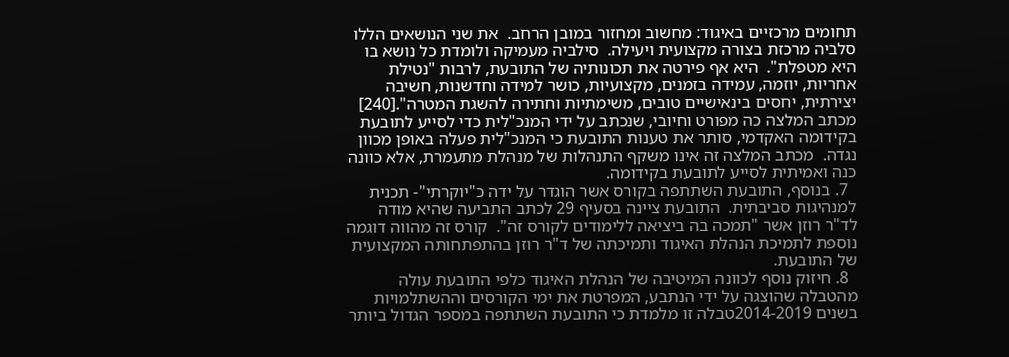תחומים מרכזיים באיגוד: מחשוב ומחזור במובן הרחב.  את שני הנושאים הללו סלביה מרכזת בצורה מקצועית ויעילה.  סילביה מעמיקה ולומדת כל נושא בו היא מטפלת".  היא אף פירטה את תכונותיה של התובעת, לרבות "נטילת אחריות, יוזמה, עמידה בזמנים, מקצועיות, כושר למידה וחדשנות, חשיבה יצירתית, יחסים בינאישיים טובים, משימתיות וחתירה להשגת המטרה".[240] מכתב המלצה כה מפורט וחיובי, שנכתב על ידי המנכ"לית כדי לסייע לתובעת בקידומה האקדמי, סותר את טענות התובעת כי המנכ"לית פעלה באופן מכוון נגדה.  מכתב המלצה זה אינו משקף התנהלות של מנהלת מתעמרת, אלא כוונה כנה ואמיתית לסייע לתובעת בקידומה.
  7. בנוסף, התובעת השתתפה בקורס אשר הוגדר על ידה כ"יוקרתי"- תכנית למנהיגות סביבתית.  התובעת ציינה בסעיף 29 לכתב התביעה שהיא מודה לד"ר רוזן אשר "תמכה בה ביציאה ללימודים לקורס זה".  קורס זה מהווה דוגמה נוספת לתמיכת הנהלת האיגוד ותמיכתה של ד"ר רוזן בהתפתחותה המקצועית של התובעת.
  8. חיזוק נוסף לכוונה המיטיבה של הנהלת האיגוד כלפי התובעת עולה מהטבלה שהוצגה על ידי הנתבע, המפרטת את ימי הקורסים וההשתלמויות בשנים 2014-2019טבלה זו מלמדת כי התובעת השתתפה במספר הגדול ביותר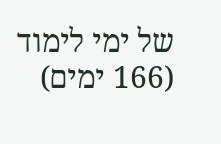של ימי לימוד (166 ימים)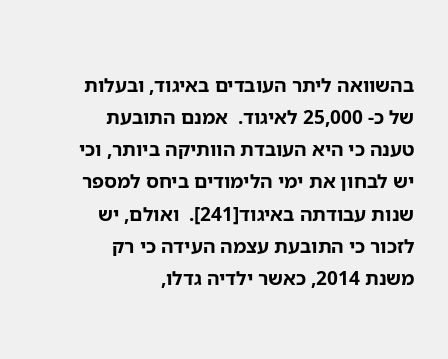בהשוואה ליתר העובדים באיגוד, ובעלות של כ- 25,000 לאיגוד.  אמנם התובעת טענה כי היא העובדת הוותיקה ביותר, וכי יש לבחון את ימי הלימודים ביחס למספר שנות עבודתה באיגוד[241].  ואולם, יש לזכור כי התובעת עצמה העידה כי רק משנת 2014, כאשר ילדיה גדלו,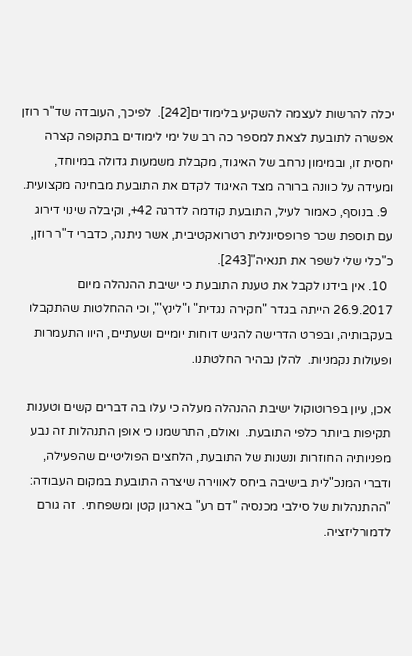יכלה להרשות לעצמה להשקיע בלימודים[242].  לפיכך, העובדה שד"ר רוזן אפשרה לתובעת לצאת למספר כה רב של ימי לימודים בתקופה קצרה יחסית זו, ובמימון נרחב של האיגוד, מקבלת משמעות גדולה במיוחד, ומעידה על כוונה ברורה מצד האיגוד לקדם את התובעת מבחינה מקצועית.
  9. בנוסף, כאמור לעיל, התובעת קודמה לדרגה 42+, וקיבלה שינוי דירוג עם תוספת שכר פרופסיונלית רטרואקטיבית, אשר ניתנה, כדברי ד"ר רוזן, כ"כלי שלי לשפר את תנאיה"[243].
  10. אין בידנו לקבל את טענת התובעת כי ישיבת ההנהלה מיום 26.9.2017 הייתה בגדר "חקירה נגדית" ו"לינץ'", וכי ההחלטות שהתקבלו בעקבותיה, ובפרט הדרישה להגיש דוחות יומיים ושעתיים, היוו התעמרות ופעולות נקמניות.  להלן נבהיר החלטתנו.

אכן, עיון בפרוטוקול ישיבת ההנהלה מעלה כי עלו בה דברים קשים וטענות תקיפות ביותר כלפי התובעת.  ואולם, התרשמנו כי אופן התנהלות זה נבע מפניותיה החוזרות ונשנות של התובעת, הלחצים הפוליטיים שהפעילה, ודברי המנכ"לית בישיבה ביחס לאווירה שיצרה התובעת במקום העבודה: "ההתנהלות של סילבי מכנסיה "דם רע" בארגון קטן ומשפחתי.  זה גורם לדמורליזציה.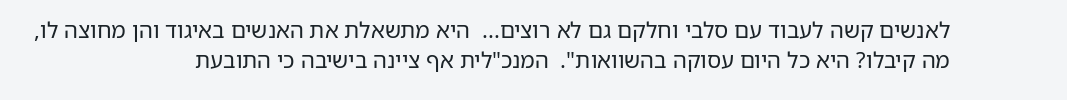לאנשים קשה לעבוד עם סלבי וחלקם גם לא רוצים...  היא מתשאלת את האנשים באיגוד והן מחוצה לו, מה קיבלו? היא כל היום עסוקה בהשוואות".  המנכ"לית אף ציינה בישיבה כי התובעת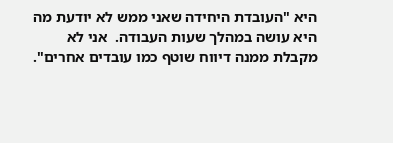היא "העובדת היחידה שאני ממש לא יודעת מה היא עושה במהלך שעות העבודה.  אני לא מקבלת ממנה דיווח שוטף כמו עובדים אחרים".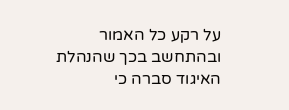על רקע כל האמור ובהתחשב בכך שהנהלת האיגוד סברה כי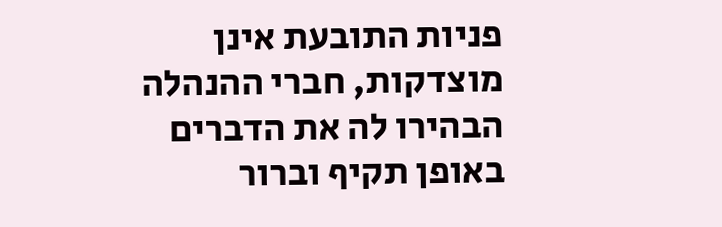פניות התובעת אינן מוצדקות, חברי ההנהלה הבהירו לה את הדברים באופן תקיף וברור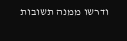ודרשו ממנה תשובות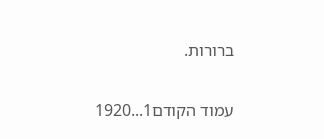ברורות.

עמוד הקודם1...1920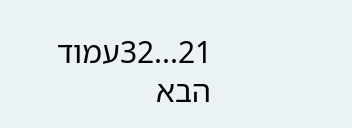21...32עמוד הבא